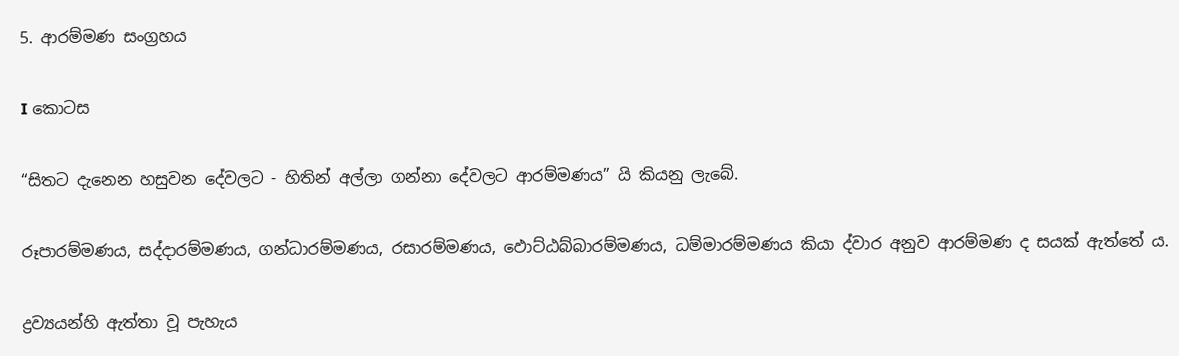5. ආරම්මණ සංග්‍ර‍හය

I කොටස

“සිතට දැනෙන හසුවන දේවලට - හිතින් අල්ලා ගන්නා දේවලට ආරම්මණය” යි කියනු ලැබේ.

රූපාරම්මණය, සද්දාරම්මණය, ගන්ධාරම්මණය, රසාරම්මණය, ඵොට්ඨබ්බාරම්මණය, ධම්මාරම්මණය කියා ද්වාර අනුව ආරම්මණ ද සයක් ඇත්තේ ය.

ද්‍ර‍ව්‍යයන්හි ඇත්තා වූ පැහැය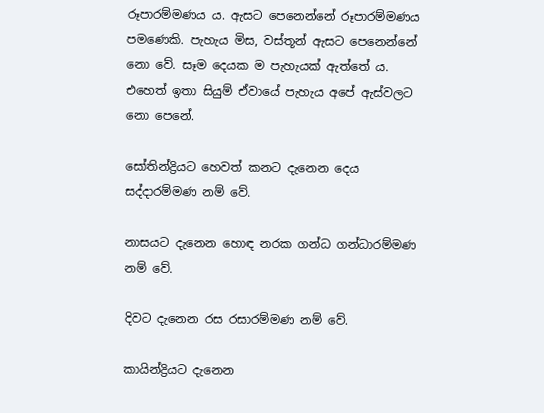රූපාරම්මණය ය. ඇසට පෙනෙන්නේ රූපාරම්මණය පමණෙකි. පැහැය මිස, වස්තූන් ඇසට පෙනෙන්නේ නො වේ. සෑම දෙයක ම පැහැයක් ඇත්තේ ය. එහෙත් ඉතා සියුම් ඒවායේ පැහැය අපේ ඇස්වලට නො පෙනේ.

සෝතින්ද්‍රියට හෙවත් කනට දැනෙන දෙය සද්දාරම්මණ නම් වේ.

නාසයට දැනෙන හොඳ නරක ගන්ධ ගන්ධාරම්මණ නම් වේ.

දිවට දැනෙන රස රසාරම්මණ නම් වේ.

කායින්ද්‍රියට දැනෙන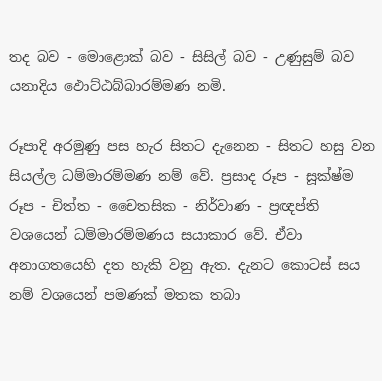තද බව - මොළොක් බව - සිසිල් බව - උණුසුම් බව යනාදිය ඵොට්ඨබ්බාරම්මණ නමි.

රූපාදි අරමුණු පස හැර සිතට දැනෙන - සිතට හසු වන සියල්ල ධම්මාරම්මණ නම් වේ. ප්‍ර‍සාද රූප - සූක්ෂ්ම රූප - චිත්ත - චෛතසික - නිර්වාණ - ප්‍ර‍ඥප්ති වශයෙන් ධම්මාරම්මණය සයාකාර වේ. ඒවා අනාගතයෙහි දත හැකි වනු ඇත. දැනට කොටස් සය නම් වශයෙන් පමණක් මතක තබා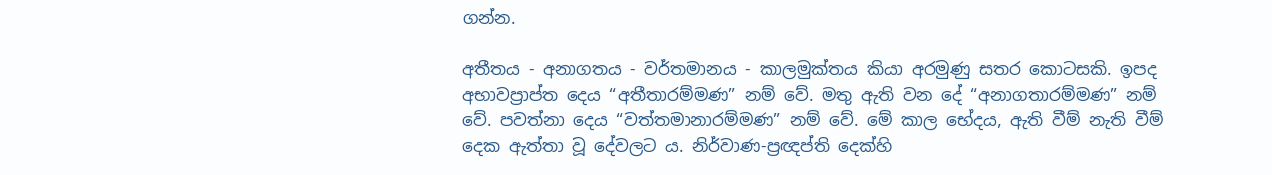ගන්න.

අතීතය - අනාගතය - වර්තමානය - කාලමුක්තය කියා අරමුණු සතර කොටසකි. ඉපද අභාවප්‍රාප්ත දෙය “අතීතාරම්මණ” නම් වේ. මතු ඇති වන දේ “අනාගතාරම්මණ” නම් වේ. පවත්නා දෙය “වත්තමානාරම්මණ” නම් වේ. මේ කාල භේදය, ඇති වීම් නැති වීම් දෙක ඇත්තා වූ දේවලට ය. නිර්වාණ-ප්‍ර‍ඥප්ති දෙක්හි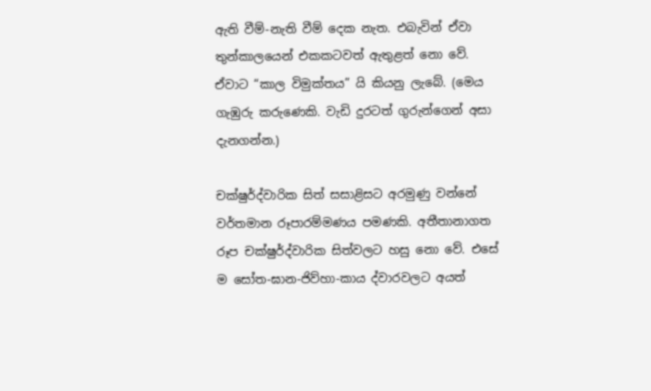ඇති වීම්-නැති වීම් දෙක නැත. එබැවින් ඒවා තුන්කාලයෙන් එකකටවත් ඇතුළත් නො වේ. ඒවාට “කාල විමුක්තය” යි කියනු ලැබේ. (මෙය ගැඹුරු කරුණෙකි. වැඩි දුරටත් ගුරුන්ගෙන් අසා දැනගන්න.)

චක්ෂුර්ද්වාරික සිත් සසාළිසට අරමුණු වන්නේ වර්තමාන රූපාරම්මණය පමණකි. අතීතානාගත රූප චක්ෂුර්ද්වාරික සිත්වලට හසු නො වේ. එසේ ම සෝත-ඝාන-ජිව්හා-කාය ද්වාරවලට අයත්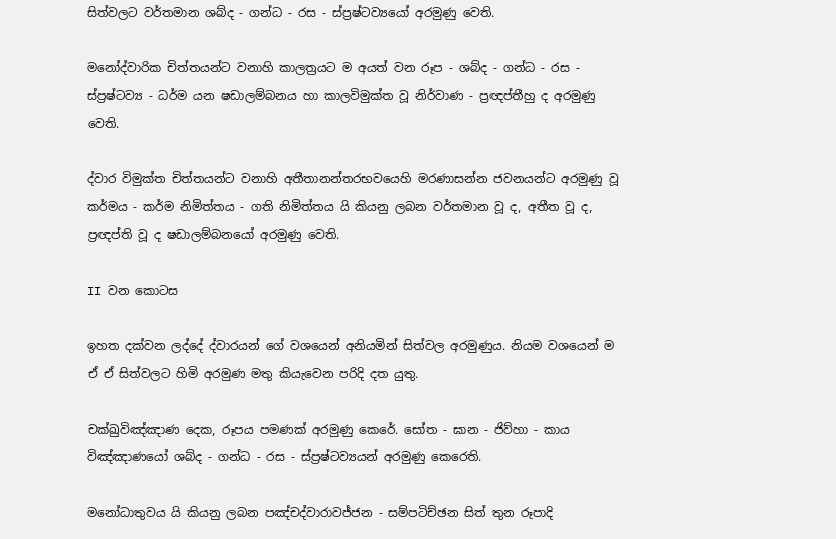සිත්වලට වර්තමාන ශබ්ද - ගන්ධ - රස - ස්ප්‍ර‍ෂ්ටව්‍යයෝ අරමුණු වෙති.

මනෝද්වාරික චිත්තයන්ට වනාහි කාලත්‍ර‍යට ම අයත් වන රූප - ශබ්ද - ගන්ධ - රස - ස්ප්‍ර‍ෂ්ටව්‍ය - ධර්ම යන ෂඩාලම්බනය හා කාලවිමුක්ත වූ නිර්වාණ - ප්‍ර‍ඥප්තීහු ද අරමුණු වෙති.

ද්වාර විමුක්ත චිත්තයන්ට වනාහි අතීතානන්තරභවයෙහි මරණාසන්න ජවනයන්ට අරමුණු වූ කර්මය - කර්ම නිමිත්තය - ගති නිමිත්තය යි කියනු ලබන වර්තමාන වූ ද, අතීත වූ ද, ප්‍ර‍ඥප්ති වූ ද ෂඩාලම්බනයෝ අරමුණු වෙති.

II වන කොටස

ඉහත දක්වන ලද්දේ ද්වාරයන් ගේ වශයෙන් අනියමින් සිත්වල අරමුණුය. නියම වශයෙන් ම ඒ ඒ සිත්වලට හිමි අරමුණ මතු කියැවෙන පරිදි දත යුතු.

චක්ඛුවිඤ්ඤාණ දෙක, රූපය පමණක් අරමුණු කෙරේ. සෝත - ඝාන - ජිව්හා - කාය විඤ්ඤාණයෝ ශබ්ද - ගන්ධ - රස - ස්ප්‍ර‍ෂ්ටව්‍යයන් අරමුණු කෙරෙති.

මනෝධාතුවය යි කියනු ලබන පඤ්චද්වාරාවජ්ජන - සම්පටිච්ඡන සිත් තුන රූපාදි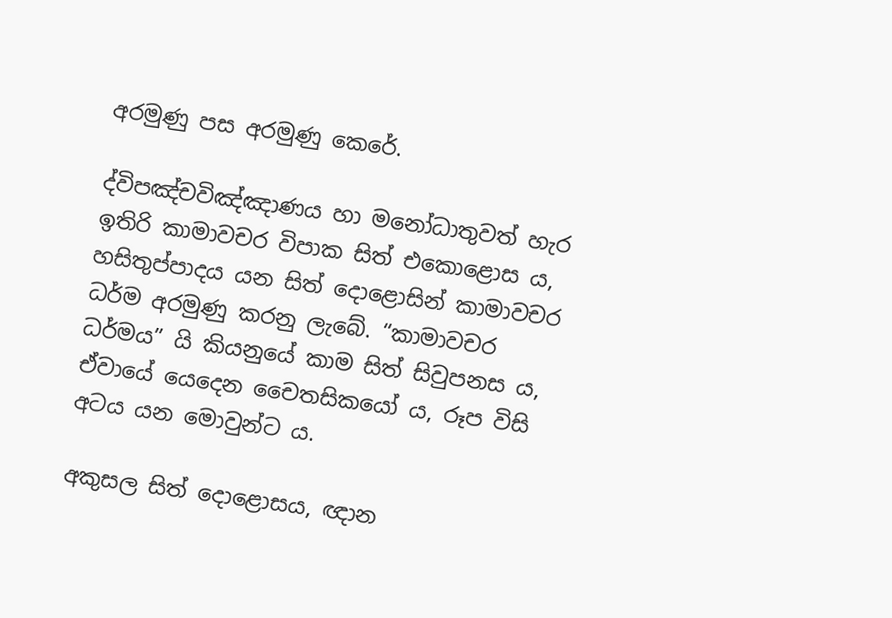අරමුණු පස අරමුණු කෙරේ.

ද්විපඤ්චවිඤ්ඤාණය හා මනෝධාතුවත් හැර ඉතිරි කාමාවචර විපාක සිත් එකොළොස ය, හසිතුප්පාදය යන සිත් දොළොසින් කාමාවචර ධර්ම අරමුණු කරනු ලැබේ. “කාමාවචර ධර්මය” යි කියනුයේ කාම සිත් සිවුපනස ය, ඒවායේ යෙදෙන චෛතසිකයෝ ය, රූප විසි අටය යන මොවුන්ට ය.

අකුසල සිත් දොළොසය, ඥාන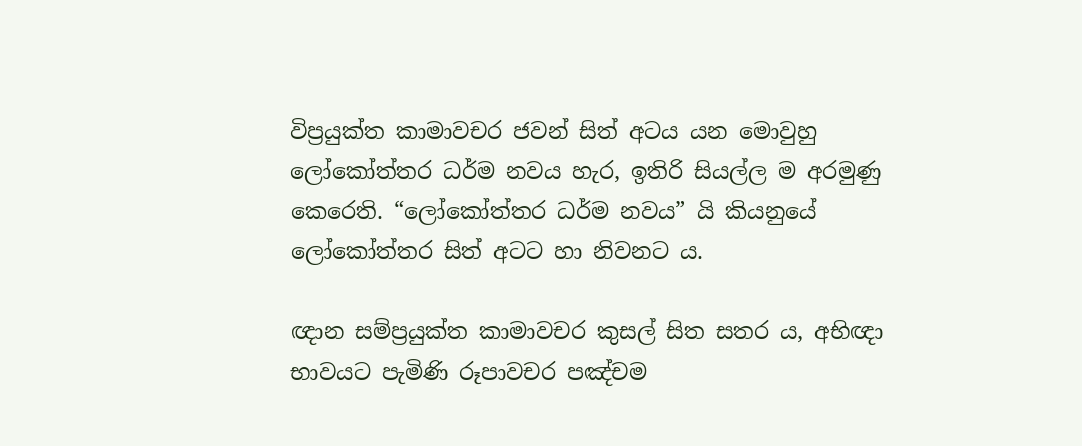විප්‍ර‍යුක්ත කාමාවචර ජවන් සිත් අටය යන මොවුහු ලෝකෝත්තර ධර්ම නවය හැර, ඉතිරි සියල්ල ම අරමුණු කෙරෙති. “ලෝකෝත්තර ධර්ම නවය” යි කියනුයේ ලෝකෝත්තර සිත් අටට හා නිවනට ය.

ඥාන සම්ප්‍ර‍යුක්ත කාමාවචර කුසල් සිත සතර ය, අභිඥා භාවයට පැමිණි රූපාවචර පඤ්චම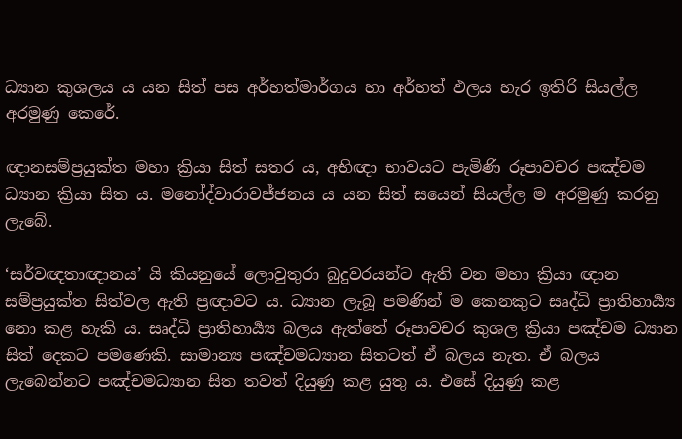ධ්‍යාන කුශලය ය යන සිත් පස අර්හත්මාර්ගය හා අර්හත් ඵලය හැර ඉතිරි සියල්ල අරමුණු කෙරේ.

ඥානසම්ප්‍ර‍යුක්ත මහා ක්‍රියා සිත් සතර ය, අභිඥා භාවයට පැමිණි රූපාවචර පඤ්චම ධ්‍යාන ක්‍රියා සිත ය. මනෝද්වාරාවජ්ජනය ය යන සිත් සයෙන් සියල්ල ම අරමුණු කරනු ලැබේ.

‘සර්වඥතාඥානය’ යි කියනුයේ ලොවුතුරා බුදුවරයන්ට ඇති වන මහා ක්‍රියා ඥාන සම්ප්‍ර‍යුක්ත සිත්වල ඇති ප්‍ර‍ඥාවට ය. ධ්‍යාන ලැබූ පමණින් ම කෙනකුට සෘද්ධි ප්‍රාතිහාර්‍ය්‍ය නො කළ හැකි ය. සෘද්ධි ප්‍රාතිහාර්‍ය්‍ය බලය ඇත්තේ රූපාවචර කුශල ක්‍රියා පඤ්චම ධ්‍යාන සිත් දෙකට පමණෙකි. සාමාන්‍ය පඤ්චමධ්‍යාන සිතටත් ඒ බලය නැත. ඒ බලය ලැබෙන්නට පඤ්චමධ්‍යාන සිත තවත් දියුණු කළ යුතු ය. එසේ දියුණු කළ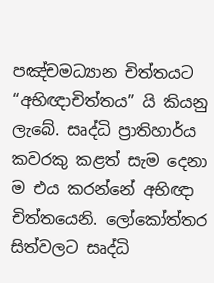පඤ්චමධ්‍යාන චිත්තයට “අභිඥාචිත්තය” යි කියනු ලැබේ. සෘද්ධි ප්‍රාතිහාර්ය කවරකු කළත් සැම දෙනා ම එය කරන්නේ අභිඥා චිත්තයෙනි. ලෝකෝත්තර සිත්වලට සෘද්ධි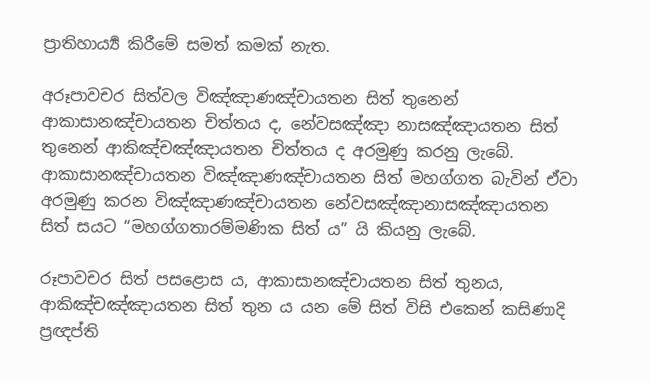ප්‍රාතිහාර්‍ය්‍ය කිරීමේ සමත් කමක් නැත.

අරූපාවචර සිත්වල විඤ්ඤාණඤ්චායතන සිත් තුනෙන් ආකාසානඤ්චායතන චිත්තය ද, නේවසඤ්ඤා නාසඤ්ඤායතන සිත් තුනෙන් ආකිඤ්චඤ්ඤායතන චිත්තය ද අරමුණු කරනු ලැබේ. ආකාසානඤ්චායතන විඤ්ඤාණඤ්චායතන සිත් මහග්ගත බැවින් ඒවා අරමුණු කරන විඤ්ඤාණඤ්චායතන නේවසඤ්ඤානාසඤ්ඤායතන සිත් සයට “මහග්ගතාරම්මණික සිත් ය” යි කියනු ලැබේ.

රූපාවචර සිත් පසළොස ය, ආකාසානඤ්චායතන සිත් තුනය, ආකිඤ්චඤ්ඤායතන සිත් තුන ය යන මේ සිත් විසි එකෙන් කසිණාදි ප්‍ර‍ඥප්ති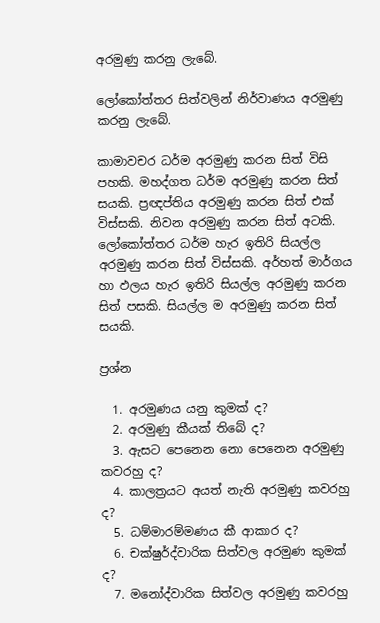අරමුණු කරනු ලැබේ.

ලෝකෝත්තර සිත්වලින් නිර්වාණය අරමුණු කරනු ලැබේ.

කාමාවචර ධර්ම අරමුණු කරන සිත් විසි පහකි. මහද්ගත ධර්ම අරමුණු කරන සිත් සයකි. ප්‍ර‍ඥප්තිය අරමුණු කරන සිත් එක් විස්සකි. නිවන අරමුණු කරන සිත් අටකි. ලෝකෝත්තර ධර්ම හැර ඉතිරි සියල්ල අරමුණු කරන සිත් විස්සකි. අර්හත් මාර්ගය හා ඵලය හැර ඉතිරි සියල්ල අරමුණු කරන සිත් පසකි. සියල්ල ම අරමුණු කරන සිත් සයකි.

ප්‍ර‍ශ්න

  1. අරමුණය යනු කුමක් ද?
  2. අරමුණු කීයක් තිබේ ද?
  3. ඇසට පෙනෙන නො පෙනෙන අරමුණු කවරහු ද?
  4. කාලත්‍ර‍යට අයත් නැති අරමුණු කවරහු ද?
  5. ධම්මාරම්මණය කී ආකාර ද?
  6. චක්ෂුර්ද්වාරික සිත්වල අරමුණ කුමක් ද?
  7. මනෝද්වාරික සිත්වල අරමුණු කවරහු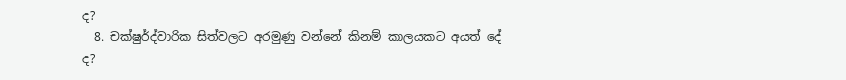ද?
  8. චක්ෂුර්ද්වාරික සිත්වලට අරමුණු වන්නේ කිනම් කාලයකට අයත් දේ ද?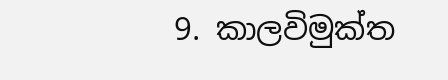9. කාලවිමුක්ත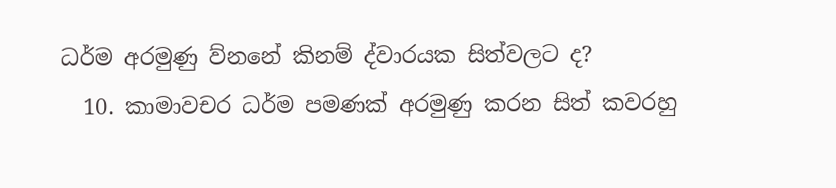ධර්ම අරමුණු ව්නනේ කිනම් ද්වාරයක සිත්වලට ද?
  10. කාමාවචර ධර්ම පමණක් අරමුණු කරන සිත් කවරහු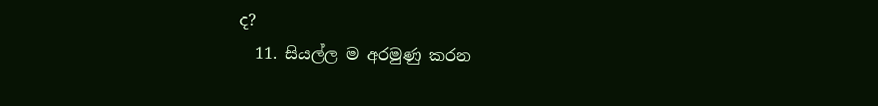ද?
  11. සියල්ල ම අරමුණු කරන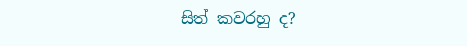සිත් කවරහු ද?